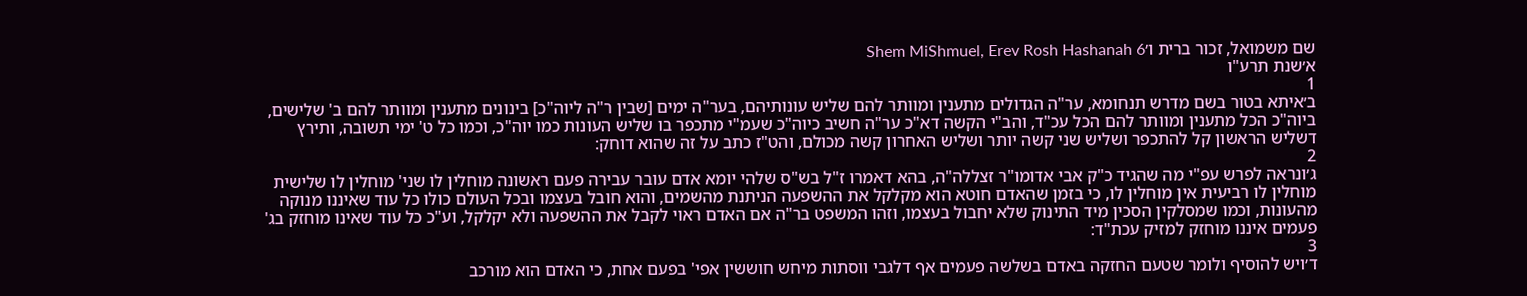שם משמואל, זכור ברית ו׳Shem MiShmuel, Erev Rosh Hashanah 6
א׳שנת תרע"ו
1
ב׳איתא בטור בשם מדרש תנחומא, ער"ה הגדולים מתענין ומוותר להם שליש עונותיהם, בער"ה ימים [שבין ר"ה ליוה"כ] בינונים מתענין ומוותר להם ב' שלישים, ביוה"כ הכל מתענין ומוותר להם הכל עכ"ד, והב"י הקשה דא"כ ער"ה חשיב כיוה"כ שעמ"י מתכפר בו שליש העונות כמו יוה"כ, וכמו כל ט' ימי תשובה, ותירץ דשליש הראשון קל להתכפר ושליש שני קשה יותר ושליש האחרון קשה מכולם, והט"ז כתב על זה שהוא דוחק:
2
ג׳ונראה לפרש עפ"י מה שהגיד כ"ק אבי אדומו"ר זצללה"ה, בהא דאמרו ז"ל בש"ס שלהי יומא אדם עובר עבירה פעם ראשונה מוחלין לו שני' מוחלין לו שלישית מוחלין לו רביעית אין מוחלין לו, כי בזמן שהאדם חוטא הוא מקלקל את ההשפעה הניתנת מהשמים, והוא חובל בעצמו ובכל העולם כולו כל עוד שאיננו מנוקה מהעונות, וכמו שמסלקין הסכין מיד התינוק שלא יחבול בעצמו, וזהו המשפט בר"ה אם האדם ראוי לקבל את ההשפעה ולא יקלקל, וע"כ כל עוד שאינו מוחזק בג' פעמים איננו מוחזק למזיק עכת"ד:
3
ד׳ויש להוסיף ולומר שטעם החזקה באדם בשלשה פעמים אף דלגבי ווסתות מיחש חוששין אפי' בפעם אחת, כי האדם הוא מורכב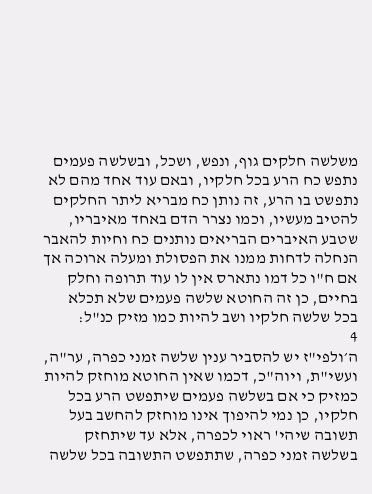משלשה חלקים גוף, ונפש, ושכל, ובשלשה פעמים נתפש כח הרע בכל חלקיו, ובאם עוד אחד מהם לא נתפשט בו הרע, זה נותן כח מבריא ליתר החלקים להטיב מעשיו, וכמו נצרר הדם באחד מאיבריו, שטבע האיברים הבריאים נותנים כח וחיות להאבר הנחלה לדחות ממנו את הפסולת ומעלה ארוכה אך אם ח"ו כל דמו נתארס אין לו עוד תרופה וחלק בחיים, כן זה החוטא שלשה פעמים שלא תכלא בכל שלשה חלקיו ושב להיות כמו מזיק כנ"ל:
4
ה׳ולפי"ז יש להסביר ענין שלשה זמני כפרה, ער"ה, ועשי"ת, ויוה"כ, דכמו שאין החוטא מוחזק להיות כמזיק כי אם בשלשה פעמים שיתפשט הרע בכל חלקיו, כן נמי להיפוך אינו מוחזק להחשב בעל תשובה שיהי' ראוי לכפרה, אלא עד שיתחזק בשלשה זמני כפרה, שתתפשט התשובה בכל שלשה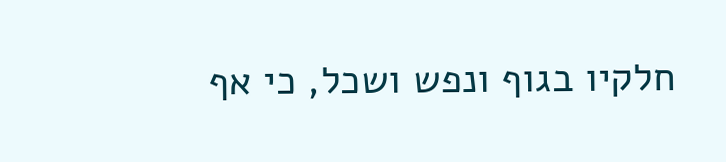חלקיו בגוף ונפש ושכל, כי אף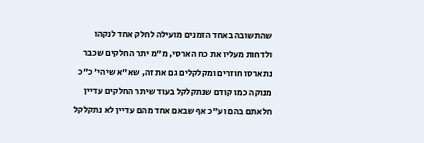שהתשובה באחד הזמנים מועילה לחלק אחד לנקהו ולדחות מעליו את כח הארסי, מ"מ יתר החלקים שכבר נתארסו חוזרים ומקלקלים גם את זה, שא"א שיהי' כ"כ מנוקה כמו קודם שנתקלקל בעוד שיתר החלקים עדיין חלאתם בהם וע"כ אף שבאם אחד מהם עדיין לא נתקלקל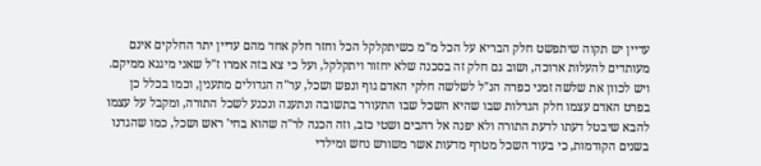עדיין יש תקוה שיתפשט חלק הבריא על הכל מ"מ כשיתקלקל הכל וחזר חלק אחד מהם עדיין יתר החלקים אינם מעותדים להעלות ארוכה, ושוב גם חלק זה בסכנה שלא יחזור ויתקלקל, ועל כי צא בזה אמרו ז"ל שאני מיגנא ממיקם. ויש לכוון את שלשה זמני כפרה הנ"ל לשלשה חלקי האדם גוף ונפש ושכל, ער"ה הגדולים מתענין, וכמו בכלל כן בפרט האדם עצמו חלק הגדלות שבו שהיא השכל שבו התעורר בתשובה ונתענה ונכנע לשכל התורה, ומקבל על עצמו להבא שיבטל דעתו לדעת התורה ולא יפנה אל רהבים ושטי כזב, וזה הכנה לר"ה שהוא בחי' ראש ושכל, כמו שהגדנו בשנים הקודמות, כי בעוד השכל מטרף מדעות אשר משורש נחש ומילדי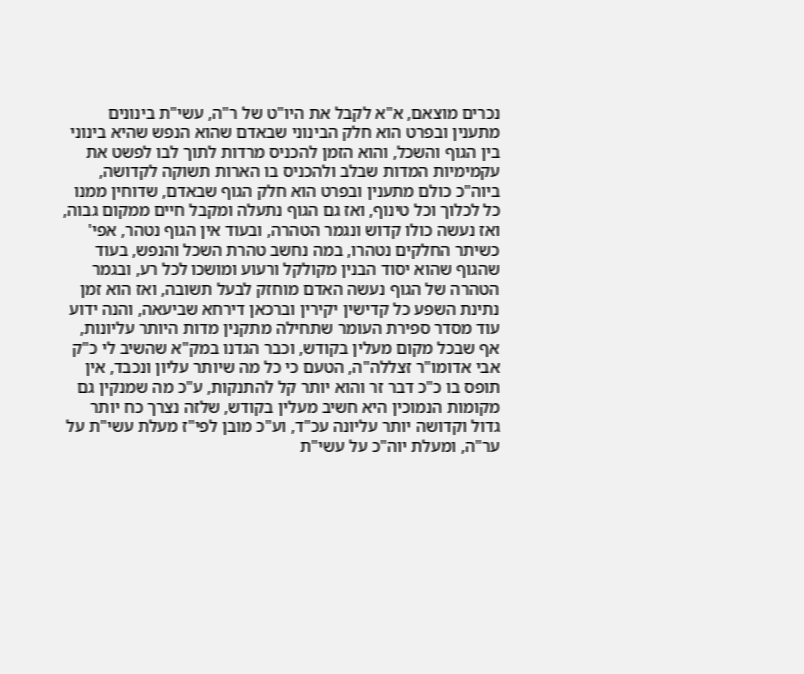נכרים מוצאם, א"א לקבל את היו"ט של ר"ה, עשי"ת בינונים מתענין ובפרט הוא חלק הבינוני שבאדם שהוא הנפש שהיא בינוני בין הגוף והשכל, והוא הזמן להכניס מרדות לתוך לבו לפשט את עקמימיות המדות שבלב ולהכניס בו הארות תשוקה לקדושה, ביוה"כ כולם מתענין ובפרט הוא חלק הגוף שבאדם, שדוחין ממנו כל לכלוך וכל טינוף, ואז גם הגוף נתעלה ומקבל חיים ממקום גבוה, ואז נעשה כולו קדוש ונגמר הטהרה, ובעוד אין הגוף נטהר, אפי' כשיתר החלקים נטהרו, במה נחשב טהרת השכל והנפש, בעוד שהגוף שהוא יסוד הבנין מקולקל ורעוע ומושכו לכל רע, ובגמר הטהרה של הגוף נעשה האדם מוחזק לבעל תשובה, ואז הוא זמן נתינת השפע כל קדישין יקירין וברכאן דירחא שביעאה, והנה ידוע עוד מסדר ספירת העומר שתחילה מתקנין מדות היותר עליונות, אף שבכל מקום מעלין בקודש, וכבר הגדנו במק"א שהשיב לי כ"ק אבי אדומו"ר זצללה"ה, הטעם כי כל מה שיותר עליון ונכבד, אין תופס בו כ"כ דבר זר והוא יותר קל להתנקות, ע"כ מה שמנקין גם מקומות הנמוכין היא חשיב מעלין בקודש, שלזה נצרך כח יותר גדול וקדושה יותר עליונה עכ"ד, וע"כ מובן לפי"ז מעלת עשי"ת על ער"ה, ומעלת יוה"כ על עשי"ת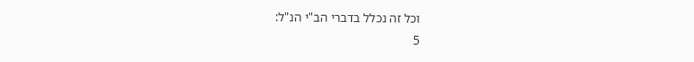וכל זה נכלל בדברי הב"י הנ"ל:
5